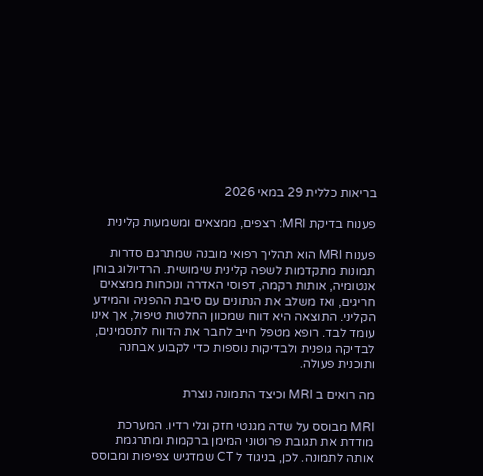בריאות כללית 29 במאי 2026

פענוח בדיקת MRI: רצפים, ממצאים ומשמעות קלינית

פענוח MRI הוא תהליך רפואי מובנה שמתרגם סדרות תמונות מתקדמות לשפה קלינית שימושית. הרדיולוג בוחן אנטומיה, אותות רקמה, דפוסי האדרה ונוכחות ממצאים חריגים, ואז משלב את הנתונים עם סיבת ההפניה והמידע הקליני. התוצאה היא דווח שמכוון החלטות טיפול, אך אינו עומד לבד. רופא מטפל חייב לחבר את הדווח לתסמינים, לבדיקה גופנית ולבדיקות נוספות כדי לקבוע אבחנה ותוכנית פעולה.

מה רואים ב MRI וכיצד התמונה נוצרת

MRI מבוסס על שדה מגנטי חזק וגלי רדיו. המערכת מודדת את תגובת פרוטוני המימן ברקמות ומתרגמת אותה לתמונה. לכן, בניגוד ל CT שמדגיש צפיפות ומבוסס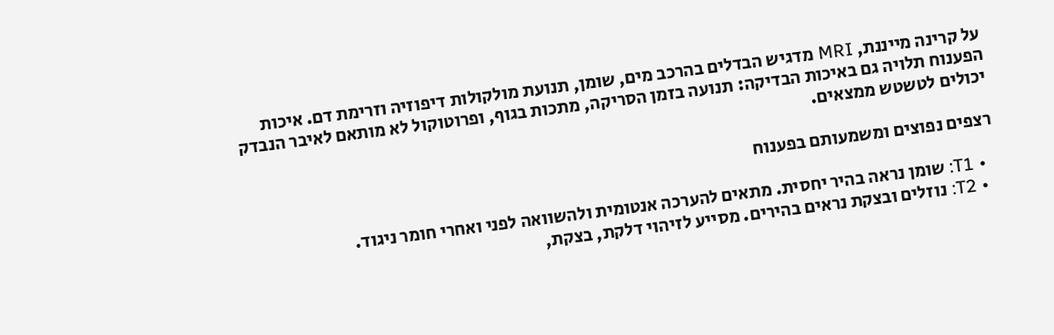על קרינה מייננת, MRI מדגיש הבדלים בהרכב מים, שומן, תנועת מולקולות דיפוזיה וזרימת דם. איכות הפענוח תלויה גם באיכות הבדיקה: תנועה בזמן הסריקה, מתכות בגוף, ופרוטוקול לא מותאם לאיבר הנבדק יכולים לטשטש ממצאים.

רצפים נפוצים ומשמעותם בפענוח

  • T1: שומן נראה בהיר יחסית. מתאים להערכה אנטומית ולהשוואה לפני ואחרי חומר ניגוד.
  • T2: נוזלים ובצקת נראים בהירים. מסייע לזיהוי דלקת, בצקת,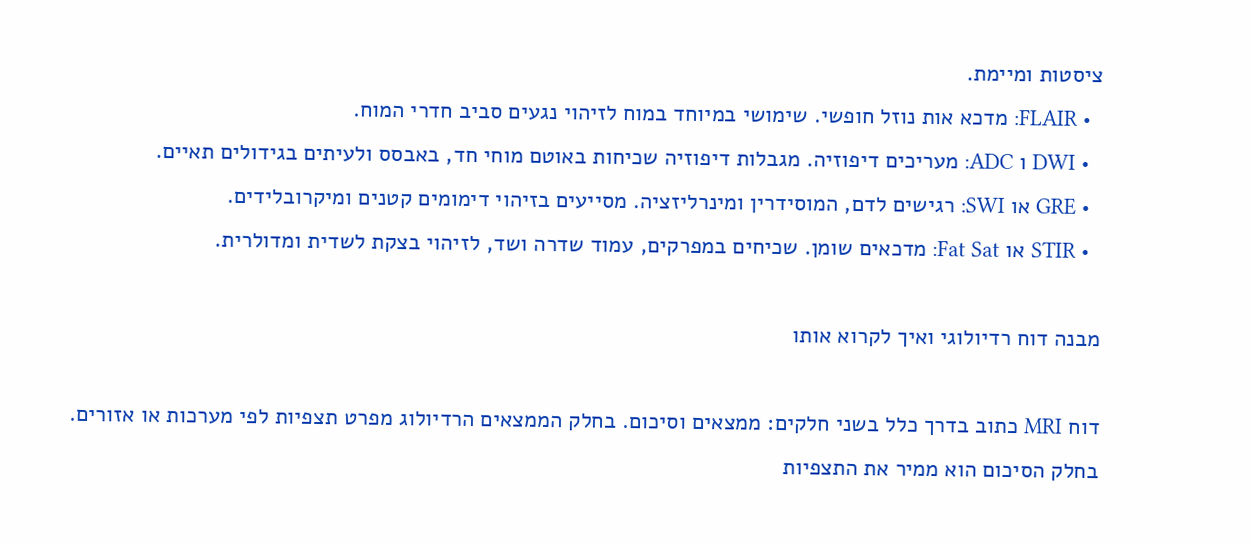ציסטות ומיימת.
  • FLAIR: מדכא אות נוזל חופשי. שימושי במיוחד במוח לזיהוי נגעים סביב חדרי המוח.
  • DWI ו ADC: מעריכים דיפוזיה. מגבלות דיפוזיה שכיחות באוטם מוחי חד, באבסס ולעיתים בגידולים תאיים.
  • GRE או SWI: רגישים לדם, המוסידרין ומינרליזציה. מסייעים בזיהוי דימומים קטנים ומיקרובלידים.
  • STIR או Fat Sat: מדכאים שומן. שכיחים במפרקים, עמוד שדרה ושד, לזיהוי בצקת לשדית ומדולרית.

מבנה דוח רדיולוגי ואיך לקרוא אותו

דוח MRI כתוב בדרך כלל בשני חלקים: ממצאים וסיכום. בחלק הממצאים הרדיולוג מפרט תצפיות לפי מערכות או אזורים. בחלק הסיכום הוא ממיר את התצפיות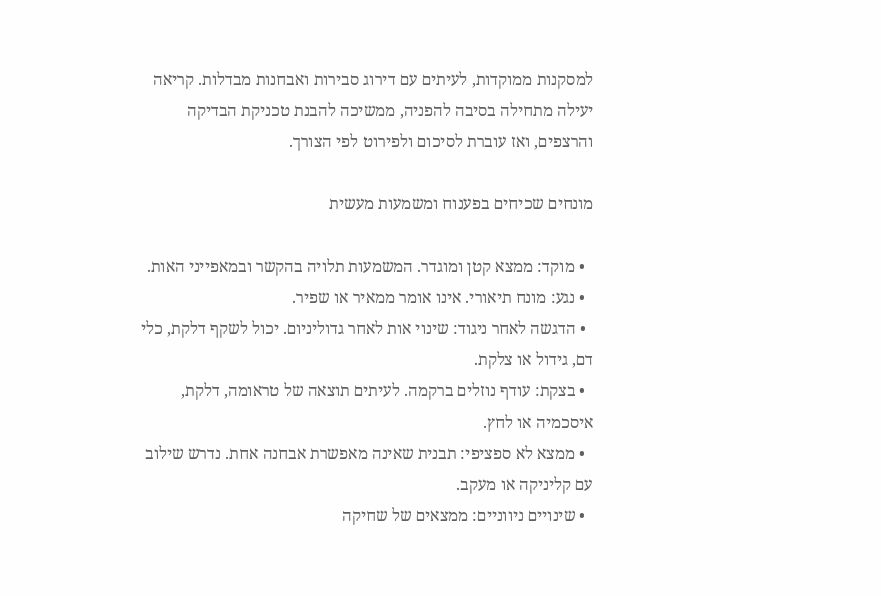למסקנות ממוקדות, לעיתים עם דירוג סבירות ואבחנות מבדלות. קריאה יעילה מתחילה בסיבה להפניה, ממשיכה להבנת טכניקת הבדיקה והרצפים, ואז עוברת לסיכום ולפירוט לפי הצורך.

מונחים שכיחים בפענוח ומשמעות מעשית

  • מוקד: ממצא קטן ומוגדר. המשמעות תלויה בהקשר ובמאפייני האות.
  • נגע: מונח תיאורי. אינו אומר ממאיר או שפיר.
  • הדגשה לאחר ניגוד: שינוי אות לאחר גדוליניום. יכול לשקף דלקת, כלי דם, גידול או צלקת.
  • בצקת: עודף נוזלים ברקמה. לעיתים תוצאה של טראומה, דלקת, איסכמיה או לחץ.
  • ממצא לא ספציפי: תבנית שאינה מאפשרת אבחנה אחת. נדרש שילוב עם קליניקה או מעקב.
  • שינויים ניווניים: ממצאים של שחיקה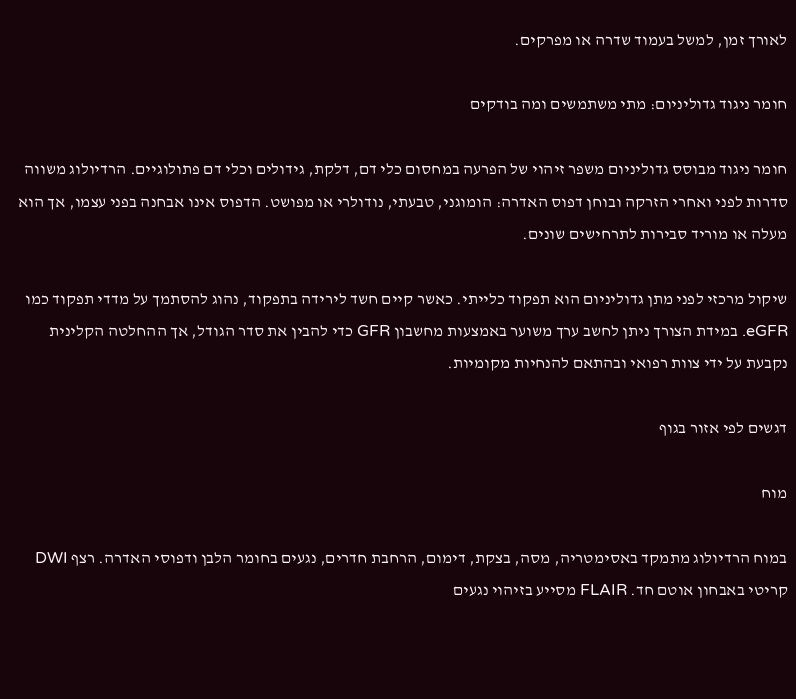לאורך זמן, למשל בעמוד שדרה או מפרקים.

חומר ניגוד גדוליניום: מתי משתמשים ומה בודקים

חומר ניגוד מבוסס גדוליניום משפר זיהוי של הפרעה במחסום כלי דם, דלקת, גידולים וכלי דם פתולוגיים. הרדיולוג משווה סדרות לפני ואחרי הזרקה ובוחן דפוס האדרה: הומוגני, טבעתי, נודולרי או מפושט. הדפוס אינו אבחנה בפני עצמו, אך הוא מעלה או מוריד סבירות לתרחישים שונים.

שיקול מרכזי לפני מתן גדוליניום הוא תפקוד כלייתי. כאשר קיים חשד לירידה בתפקוד, נהוג להסתמך על מדדי תפקוד כמו eGFR. במידת הצורך ניתן לחשב ערך משוער באמצעות מחשבון GFR כדי להבין את סדר הגודל, אך ההחלטה הקלינית נקבעת על ידי צוות רפואי ובהתאם להנחיות מקומיות.

דגשים לפי אזור בגוף

מוח

במוח הרדיולוג מתמקד באסימטריה, מסה, בצקת, דימום, הרחבת חדרים, נגעים בחומר הלבן ודפוסי האדרה. רצף DWI קריטי באבחון אוטם חד. FLAIR מסייע בזיהוי נגעים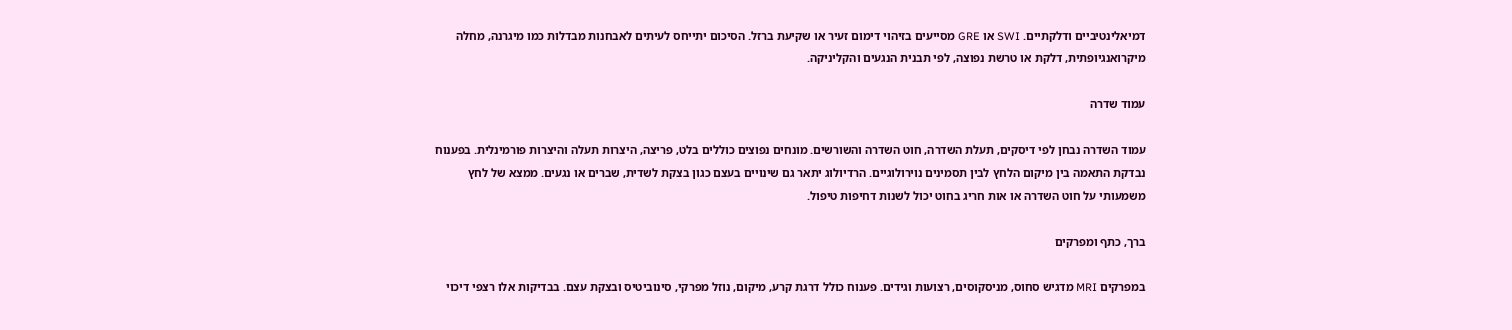דמיאלינטיביים ודלקתיים. SWI או GRE מסייעים בזיהוי דימום זעיר או שקיעת ברזל. הסיכום יתייחס לעיתים לאבחנות מבדלות כמו מיגרנה, מחלה מיקרואנגיופתית, דלקת או טרשת נפוצה, לפי תבנית הנגעים והקליניקה.

עמוד שדרה

עמוד השדרה נבחן לפי דיסקים, תעלת השדרה, חוט השדרה והשורשים. מונחים נפוצים כוללים בלט, פריצה, היצרות תעלה והיצרות פורמינלית. בפענוח נבדקת התאמה בין מיקום הלחץ לבין תסמינים נוירולוגיים. הרדיולוג יתאר גם שינויים בעצם כגון בצקת לשדית, שברים או נגעים. ממצא של לחץ משמעותי על חוט השדרה או אות חריג בחוט יכול לשנות דחיפות טיפול.

ברך, כתף ומפרקים

במפרקים MRI מדגיש סחוס, מניסקוסים, רצועות וגידים. פענוח כולל דרגת קרע, מיקום, נוזל מפרקי, סינוביטיס ובצקת עצם. בבדיקות אלו רצפי דיכוי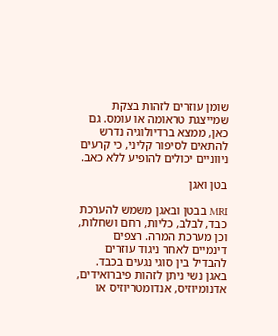שומן עוזרים לזהות בצקת שמייצגת טראומה או עומס. גם כאן, ממצא ברדיולוגיה נדרש להתאים לסיפור קליני, כי קרעים ניווניים יכולים להופיע ללא כאב.

בטן ואגן

MRI בבטן ובאגן משמש להערכת כבד, לבלב, כליות, רחם ושחלות, וכן מערכת המרה. רצפים דינמיים לאחר ניגוד עוזרים להבדיל בין סוגי נגעים בכבד. באגן נשי ניתן לזהות פיברואידים, אדנומיוזיס, אנדומטריוזיס או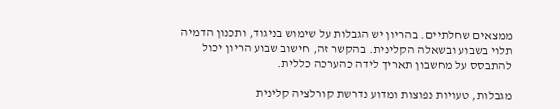ממצאים שחלתיים. בהריון יש הגבלות על שימוש בניגוד, ותכנון הדמיה תלוי בשבוע ובשאלה הקלינית. בהקשר זה, חישוב שבוע הריון יכול להתבסס על מחשבון תאריך לידה כהערכה כללית.

מגבלות, טעויות נפוצות ומדוע נדרשת קורלציה קלינית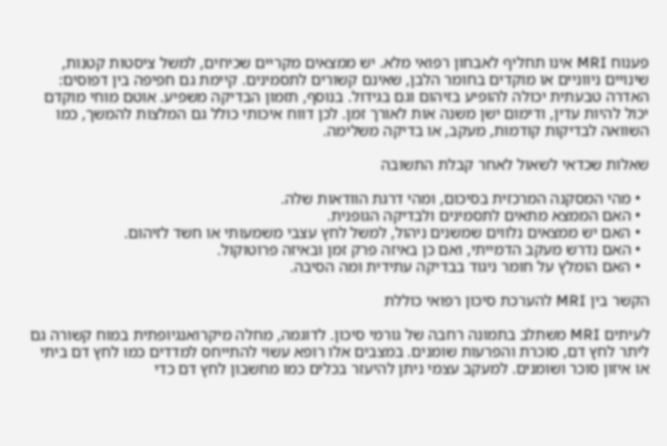פענוח MRI אינו תחליף לאבחון רפואי מלא. יש ממצאים מקריים שכיחים, למשל ציסטות קטנות, שינויים ניווניים או מוקדים בחומר הלבן, שאינם קשורים לתסמינים. קיימת גם חפיפה בין דפוסים: האדרה טבעתית יכולה להופיע בזיהום וגם בגידול. בנוסף, תזמון הבדיקה משפיע. אוטם מוחי מוקדם יכול להיות עדין, ודימום ישן משנה אות לאורך זמן. לכן דווח איכותי כולל גם המלצות להמשך, כמו השוואה לבדיקות קודמות, מעקב, או בדיקה משלימה.

שאלות שכדאי לשאול לאחר קבלת התשובה

  • מהי המסקנה המרכזית בסיכום, ומהי דרגת הוודאות שלה.
  • האם הממצא מתאים לתסמינים ולבדיקה הגופנית.
  • האם יש ממצאים נלווים שמשנים ניהול, למשל לחץ עצבי משמעותי או חשד לזיהום.
  • האם נדרש מעקב הדמייתי, ואם כן באיזה פרק זמן ובאיזה פרוטוקול.
  • האם הומלץ על חומר ניגוד בבדיקה עתידית ומה הסיבה.

הקשר בין MRI להערכת סיכון רפואי כוללת

לעיתים MRI משתלב בתמונה רחבה של גורמי סיכון. לדוגמה, מחלה מיקרואנגיופתית במוח קשורה גם ליתר לחץ דם, סוכרת והפרעות שומנים. במצבים אלו רופא עשוי להתייחס למדדים כמו לחץ דם ביתי או איזון סוכר ושומנים. למעקב עצמי ניתן להיעזר בכלים כמו מחשבון לחץ דם כדי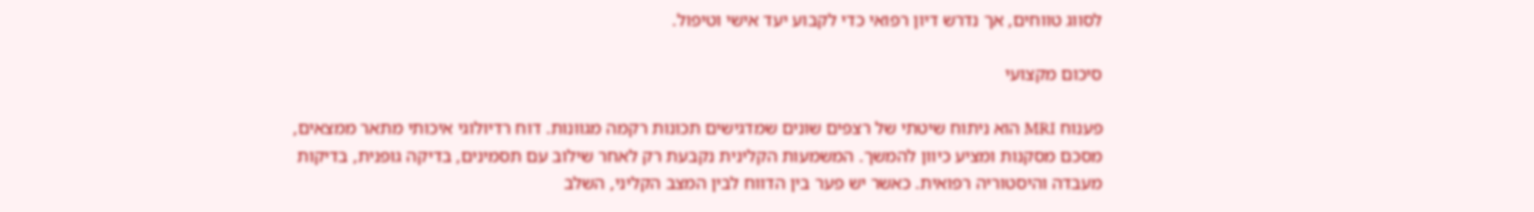לסווג טווחים, אך נדרש דיון רפואי כדי לקבוע יעד אישי וטיפול.

סיכום מקצועי

פענוח MRI הוא ניתוח שיטתי של רצפים שונים שמדגישים תכונות רקמה מגוונות. דוח רדיולוגי איכותי מתאר ממצאים, מסכם מסקנות ומציע כיוון להמשך. המשמעות הקלינית נקבעת רק לאחר שילוב עם תסמינים, בדיקה גופנית, בדיקות מעבדה והיסטוריה רפואית. כאשר יש פער בין הדווח לבין המצב הקליני, השלב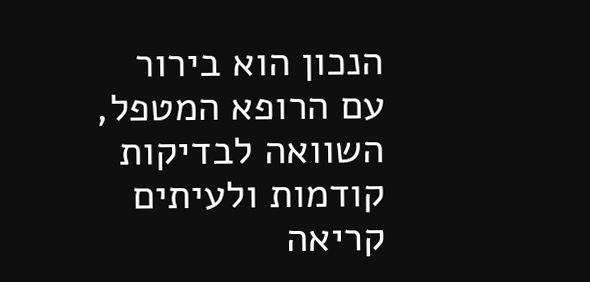הנכון הוא בירור עם הרופא המטפל, השוואה לבדיקות קודמות ולעיתים קריאה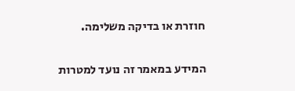חוזרת או בדיקה משלימה.

המידע במאמר זה נועד למטרות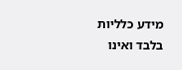מידע כלליות בלבד ואינו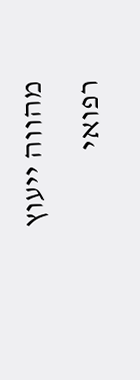מהווה ייעוץ רפואי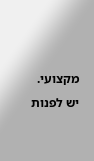מקצועי. יש לפנות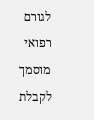לגורם רפואי מוסמך לקבלת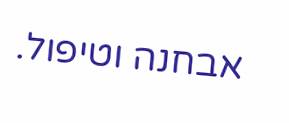אבחנה וטיפול.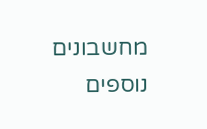מחשבונים נוספים